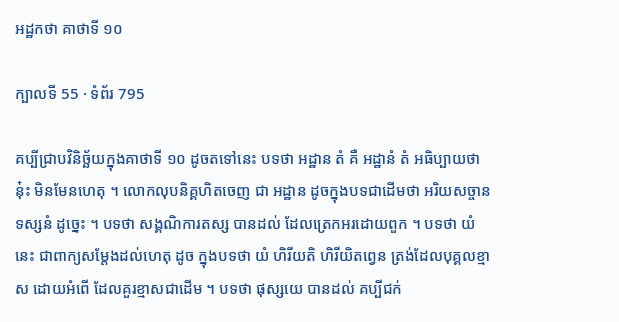អដ្ឋកថា គាថាទី ១០

ក្បាលទី 55 · ទំព័រ 795

គប្បីជ្រាបវិនិច្ឆ័យក្នុងគាថាទី ១០ ដូចតទៅនេះ បទថា អដ្ឋាន តំ គឺ អដ្ឋានំ តំ អធិប្បាយថា នុ៎ះ មិនមែនហេតុ ។ លោកលុបនិគ្គហិតចេញ ជា អដ្ឋាន ដូចក្នុងបទជាដើមថា អរិយសច្ចាន ទស្សនំ ដូច្នេះ ។ បទថា សង្គណិការតស្ស បានដល់ ដែលត្រេកអរដោយពួក ។ បទថា យំ នេះ ជាពាក្យសម្តែងដល់ហេតុ ដូច ក្នុងបទថា យំ ហិរីយតិ ហិរីយិតព្វេន ត្រង់ដែលបុគ្គលខ្មាស ដោយអំពើ ដែលគួរខ្មាសជាដើម ។ បទថា ផុស្សយេ បានដល់ គប្បីជក់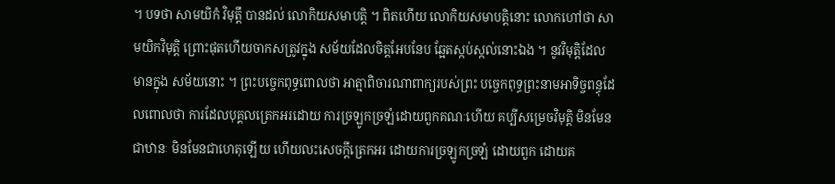។ បទថា សាមយិកំ វិមុត្តឹ បានដល់ លោកិយសមាបត្តិ ។ ពិតហើយ លោកិយសមាបត្តិនោះ លោកហៅថា សាមយិកវិមុត្តិ ព្រោះផុតហើយចាកសត្រូវក្នុង សម័យដែលចិត្តអែបនែប ឆ្អែតស្កប់ស្កល់នោះឯង ។ នូវវិមុត្តិដែលមានក្នុង សម័យនោះ ។ ព្រះបច្ចេកពុទ្ធពោលថា អាត្មាពិចារណាពាក្យរបស់ព្រះ បច្ចេកពុទ្ធព្រះនាមអាទិច្ចពន្ធុដែលពោលថា ការដែលបុគ្គលត្រេកអរដោយ ការច្រឡូកច្រឡំដោយពួកគណៈហើយ គប្បីសម្រេចវិមុត្តិ មិនមែនជាឋានៈ មិនមែនជាហេតុឡើយ ហើយលះសេចក្តីត្រេកអរ ដោយការច្រឡូកច្រឡំ ដោយពួក ដោយគ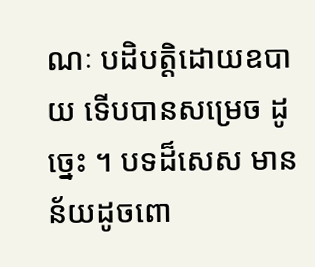ណៈ បដិបត្តិដោយឧបាយ ទើបបានសម្រេច ដូច្នេះ ។ បទដ៏សេស មានន័យដូចពោ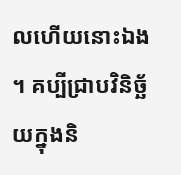លហើយនោះឯង ។ គប្បីជ្រាបវិនិច្ឆ័យក្នុងនិ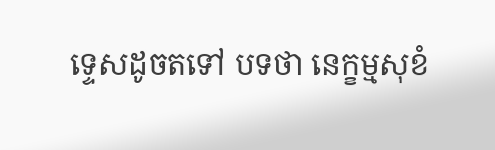ទ្ទេសដូចតទៅ បទថា នេក្ខម្មសុខំ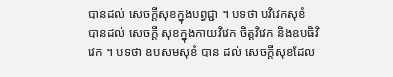បានដល់ សេចក្តីសុខក្នុងបព្វជ្ជា ។ បទថា បវិវេកសុខំ បានដល់ សេចក្តី សុខក្នុងកាយវិវេក ចិត្តវិវេក និងឧបធិវិវេក ។ បទថា ឧបសមសុខំ បាន ដល់ សេចក្តីសុខដែល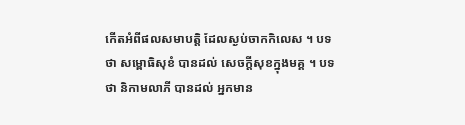កើតអំពីផលសមាបត្តិ ដែលស្ងប់ចាកកិលេស ។ បទថា សម្ពោធិសុខំ បានដល់ សេចក្តីសុខក្នុងមគ្គ ។ បទថា និកាមលាភី បានដល់ អ្នកមាន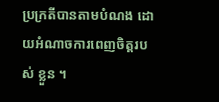ប្រក្រតីបានតាមបំណង ដោយអំណាចការពេញចិត្តរបស់ ខ្លួន ។